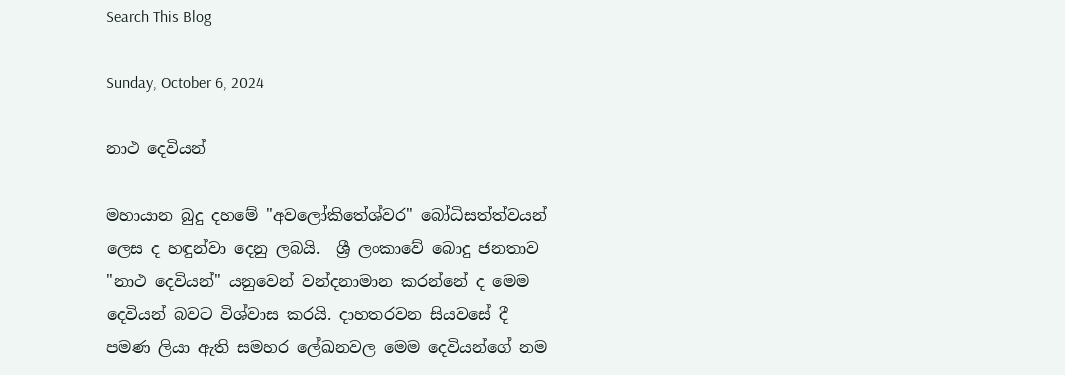Search This Blog

Sunday, October 6, 2024

නාථ දෙවියන්

මහායාන බුදු දහමේ "අවලෝකිතේශ්වර" බෝධිසත්ත්වයන් ලෙස ද හඳුන්වා දෙනු ලබයි.  ශ්‍රී ලංකාවේ බොදු ජනතාව "නාථ දෙවියන්" යනුවෙන් වන්දනාමාන කරන්නේ ද මෙම දෙවියන් බවට විශ්වාස කරයි. දාහතරවන සියවසේ දී පමණ ලියා ඇති සමහර ලේඛනවල මෙම දෙවියන්ගේ නම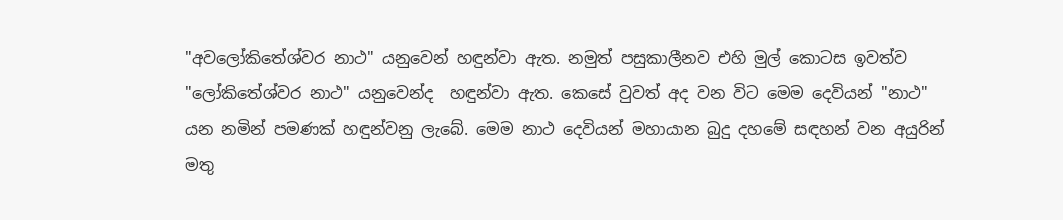"අවලෝකිතේශ්වර නාථ" යනුවෙන් හඳුන්වා ඇත. නමුත් පසුකාලීනව එහි මුල් කොටස ඉවත්ව "ලෝකිතේශ්වර නාථ" යනුවෙන්ද  හඳුන්වා ඇත. කෙසේ වුවත් අද වන විට මෙම දෙවියන් "නාථ" යන නමින් පමණක් හඳුන්වනු ලැබේ. මෙම නාථ දෙවියන් මහායාන බුදු දහමේ සඳහන් වන අයුරින් මතු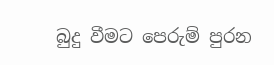බුදු වීමට පෙරුම් පුරන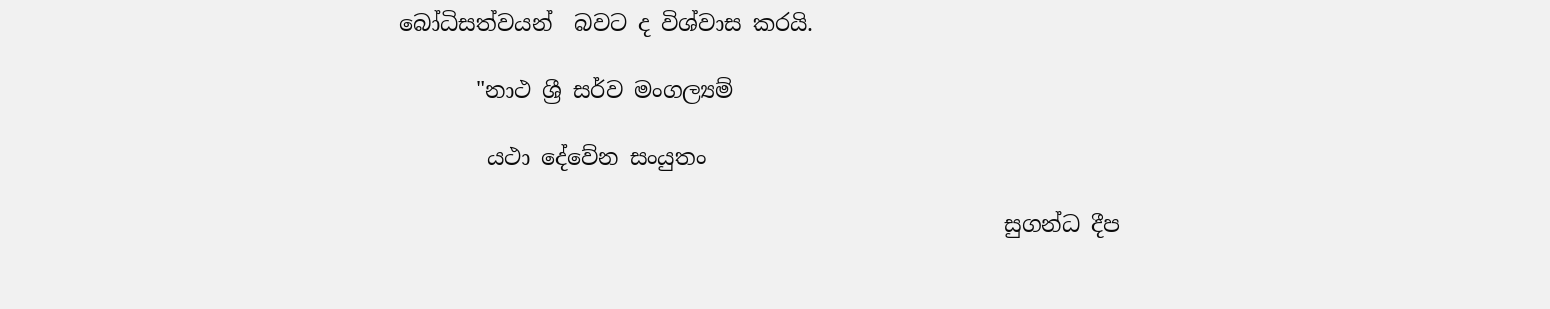බෝධිසත්වයන්  බවට ද විශ්වාස කරයි.

       "නාථ ශ්‍රී සර්ව මංගල්‍යම්

        යථා දේවේන සංයුතං

                                                       සුගන්ධ දීප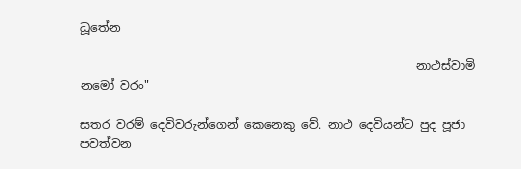ධූතේන

                                                        නාථස්‌වාමි නමෝ වරං"

සතර වරම් දෙවිවරුන්ගෙන් කෙනෙකු වේ. නාථ දෙවියන්ට පුද පූජා පවත්වන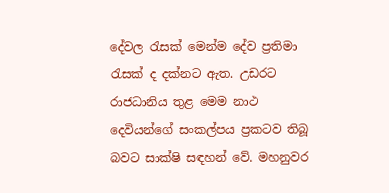දේවල රැසක් මෙන්ම දේව ප්‍රතිමා රැසක් ද දක්නට ඇත. උඩරට රාජධානිය තුළ මෙම නාථ දෙවියන්ගේ සංකල්පය ප්‍රකටව තිබූ බවට සාක්ෂි සඳහන් වේ. මහනුවර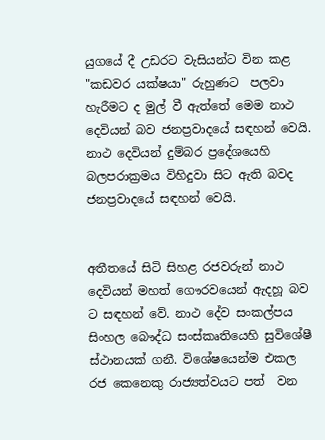යුගයේ දී උඩරට වැසියන්ට වින කළ "කඩවර යක්ෂයා" රුහුණට  පලවා හැරීමට ද මුල් වී ඇත්තේ මෙම නාථ දෙවියන් බව ජනප්‍රවාදයේ සඳහන් වෙයි. නාථ දෙවියන් දුම්බර ප්‍රදේශයෙහි බලපරාක්‍රමය විහිදුවා සිට ඇති බවද ජනප්‍රවාදයේ සඳහන් වෙයි.


අතීතයේ සිටි සිහළ රජවරුන් නාථ දෙවියන් මහත් ගෞරවයෙන් ඇදහූ බව ට සඳහන් වේ. නාථ දේව සංකල්පය සිංහල බෞද්ධ සංස්කෘතියෙහි සුවිශේෂී ස්ථානයක් ගනී. විශේෂයෙන්ම එකල රජ කෙනෙකු රාජ්‍යත්වයට පත්  වන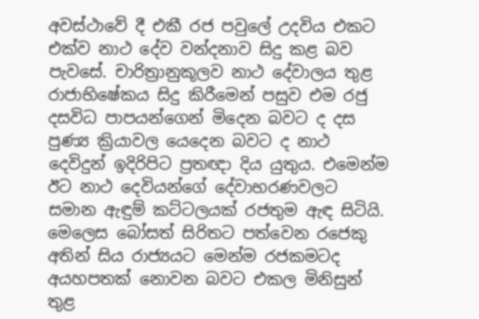අවස්ථාවේ දී එකී රජ පවුලේ උදවිය එකට එක්ව නාථ දේව වන්දනාව සිදු කළ බව පැවසේ. චාරිත්‍රානුකූලව නාථ දේවාලය තුළ රාජාභිෂේකය සිදු කිරීමෙන් පසුව එම රජු දසවිධ පාපයන්ගෙන් මිදෙන බවට ද දස පුණ්‍ය ක්‍රියාවල යෙදෙන බවට ද නාථ දෙවිදුන් ඉදිරිපිට ප්‍රතඥා දිය යුතුය. එමෙන්ම ඊට නාථ දෙවියන්ගේ දේවාභරණවලට සමාන ඇඳුම් කට්ටලයක් රජතුම ඇඳ සිටියි. මෙලෙස බෝසත් සිරිතට පත්වෙන රජෙකු අතින් සිය රාජ්‍යයට මෙන්ම රජකමටද අයහපතක් නොවන බවට එකල මිනිසුන් තුළ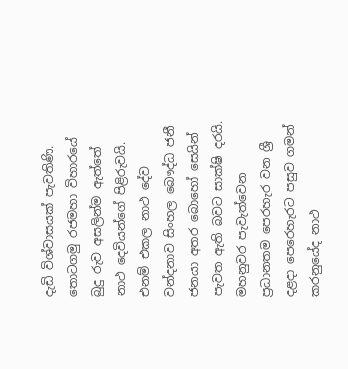දැඩි විශ්වාසයක් පැවතිණි. තොටගමු රජමහා විහාරයේ බුදු රුව අසලින්ම ඇත්තේ නාථ දෙවියන්ගේ පිළිරුවයි. එනම් එකල නාථ දේව වන්දනාව සිංහල බෞද්ධ ජනී ජනයා අතර බොහෝ සෙයින් පැවත ඇති බවට සාක්ෂි දරයි. මහනුවර පැවැත්වෙන ප්‍රධානතම පෙරහැර වන ශ්‍රී දළදා පෙරෙහැරට පසුව ගමන් කරනුයේද නාථ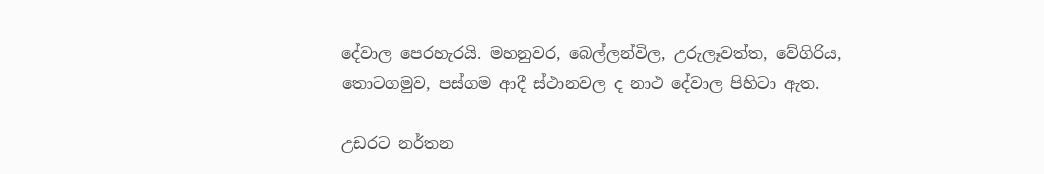දේවාල පෙරහැරයි. මහනුවර, බෙල්ලන්විල, උරුලෑවත්ත, වේගිරිය, තොටගමුව, පස්ගම ආදී ස්ථානවල ද නාථ දේවාල පිහිටා ඇත.

උඩරට නර්තන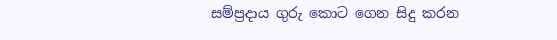සම්ප්‍රදාය ගුරු කොට ගෙන සිදු කරන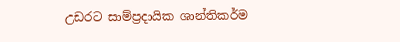උඩරට සාම්ප්‍රදායික ශාන්තිකර්ම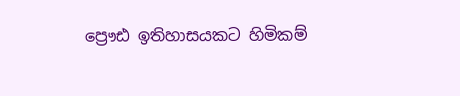ප්‍රෞඪ ඉතිහාසයකට හිමිකම්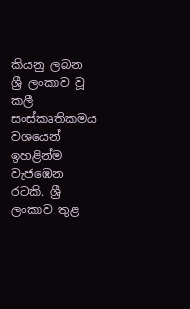කියනු ලබන ශ්‍රී ලංකාව වූ කලී සංස්කෘතිකමය වශයෙන් ඉහළින්ම වැජඹෙන රටකි. ශ්‍රී ලංකාව තුළ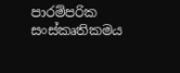පාරම්පරික  සංස්කෘතිකමය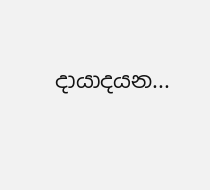දායාදයන...